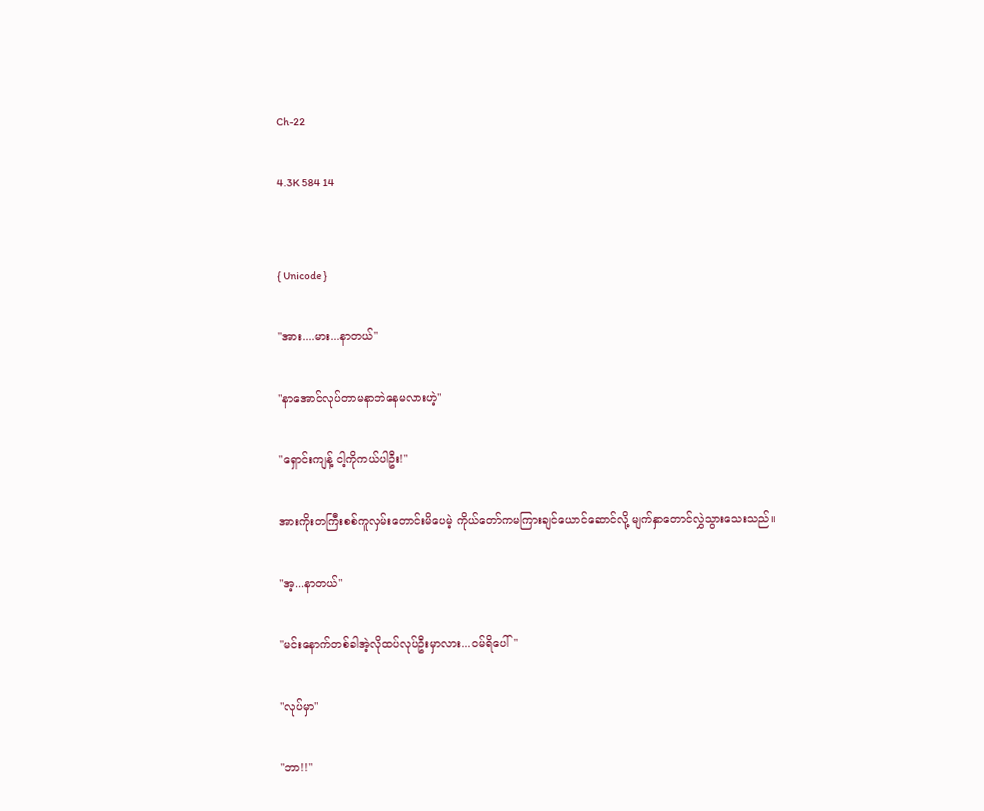Ch-22

4.3K 584 14


{ Unicode }

"အား....မား...နာတယ်"

"နာအောင်လုပ်တာမနာဘဲနေမလားဟဲ့"

"ရှောင်းကျန့် ငါ့ကိုကယ်ပါဦး!"

အားကိုးတကြီးစစ်ကူလှမ်းတောင်းမိပေမဲ့ ကိုယ်တော်ကမကြားချင်ယောင်ဆောင်လို့ မျက်နှာတောင်လွှဲသွားသေးသည်။

"အ့...နာတယ်"

"မင်းနောက်တစ်ခါအဲ့လိုထပ်လုပ်ဦးမှာလား...ဝမ်ရိပေါ်"

"လုပ်မှာ"

"ဘာ!!"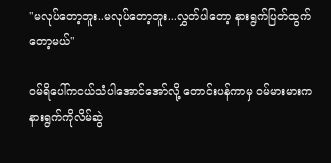"မလုပ်တော့ဘူး..မလုပ်တော့ဘူး...လွှတ်ပါတော့ နားရွက်ပြတ်ထွက်တော့မယ်"

ဝမ်ရိပေါ်ကငယ်သံပါအောင်အော်လို့ တောင်းပန်ကာမှ ဝမ်မားမားက နားရွက်ကိုလိမ်ဆွဲ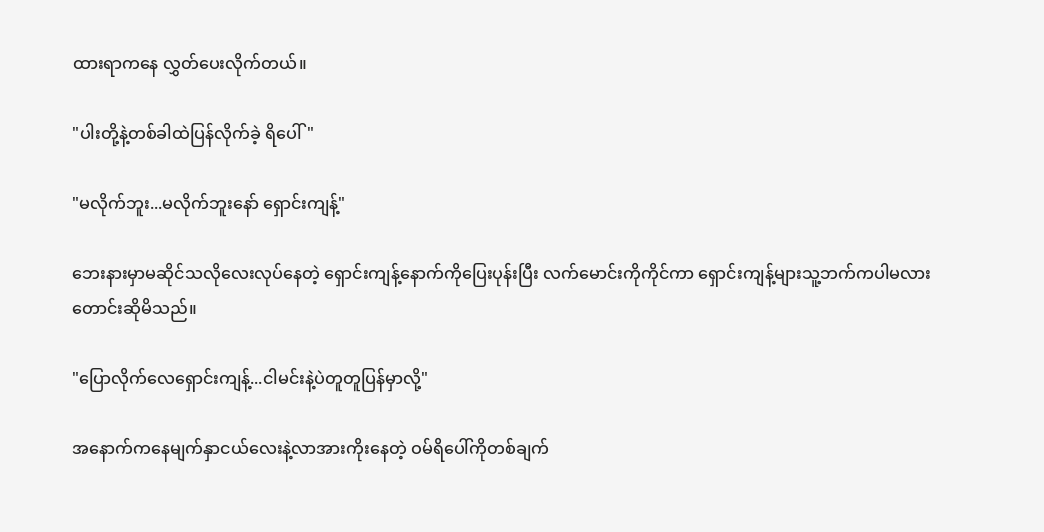ထားရာကနေ လွှတ်ပေးလိုက်တယ်။

"ပါးတို့နဲ့တစ်ခါထဲပြန်လိုက်ခဲ့ ရိပေါ်"

"မလိုက်ဘူး...မလိုက်ဘူးနော် ရှောင်းကျန့်"

ဘေးနားမှာမဆိုင်သလိုလေးလုပ်နေတဲ့ ရှောင်းကျန့်နောက်ကိုပြေးပုန်းပြီး လက်မောင်းကိုကိုင်ကာ ရှောင်းကျန့်များသူ့ဘက်ကပါမလားတောင်းဆိုမိသည်။

"ပြောလိုက်လေရှောင်းကျန့်...ငါမင်းနဲ့ပဲတူတူပြန်မှာလို့"

အနောက်ကနေမျက်နှာငယ်လေးနဲ့လာအားကိုးနေတဲ့ ဝမ်ရိပေါ်ကိုတစ်ချက်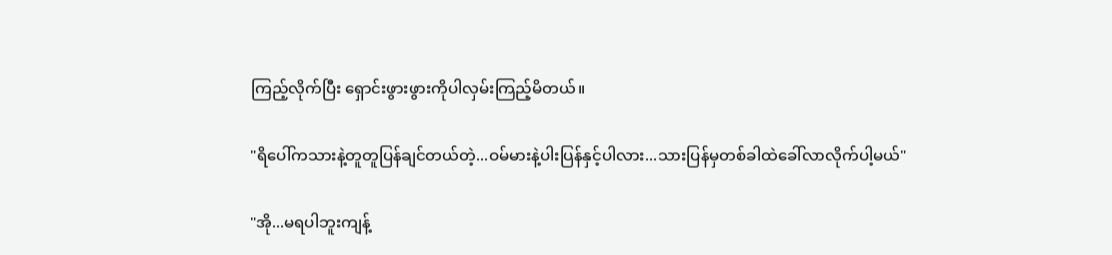ကြည့်လိုက်ပြီး ရှောင်းဖွားဖွားကိုပါလှမ်းကြည့်မိတယ်။

"ရိပေါ်ကသားနဲ့တူတူ‌ပြန်ချင်တယ်တဲ့...ဝမ်မားနဲ့ပါးပြန်နှင့်ပါလား...သားပြန်မှတစ်ခါထဲခေါ်လာလိုက်ပါ့မယ်"

"အို...မရပါဘူးကျန့်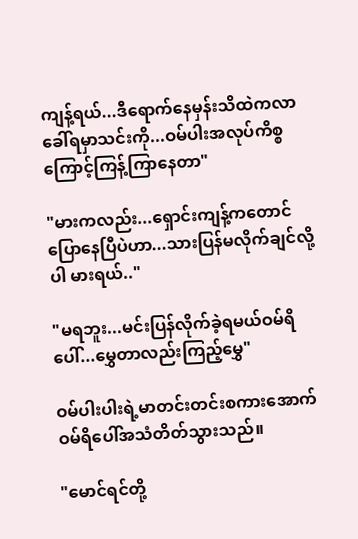ကျန့်ရယ်...ဒီရောက်နေမှန်းသိထဲကလာခေါ်ရမှာသင်းကို...ဝမ်ပါးအလုပ်ကိစ္စကြောင့်ကြန့်ကြာနေတာ"

"မားကလည်း...ရှောင်းကျန့်ကတောင် ပြောနေပြီပဲဟာ...သားပြန်မလိုက်ချင်လို့ပါ မားရယ်.."

"မရဘူး...မင်းပြန်လိုက်ခဲ့ရမယ်ဝမ်ရိပေါ်...မွှေတာလည်းကြည့်မွှေ"

ဝမ်ပါးပါးရဲ့မာတင်းတင်းစကားအောက် ဝမ်ရိပေါ်အသံတိတ်သွားသည်။

"မောင်ရင်တို့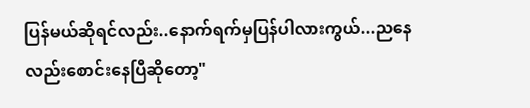ပြန်မယ်ဆိုရင်လည်း..နောက်ရက်မှပြန်ပါလားကွယ်...ညနေလည်းစောင်းနေပြီဆိုတော့"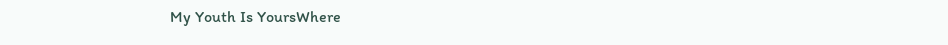My Youth Is YoursWhere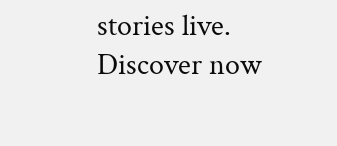stories live. Discover now